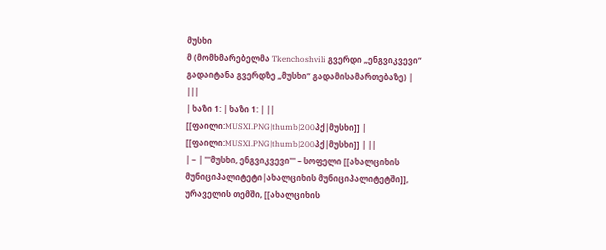მუსხი
მ (მომხმარებელმა Tkenchoshvili გვერდი „ენგვიკვევი“ გადაიტანა გვერდზე „მუსხი“ გადამისამართებაზე) |
|||
| ხაზი 1: | ხაზი 1: | ||
[[ფაილი:MUSXI.PNG|thumb|200პქ|მუსხი]] | [[ფაილი:MUSXI.PNG|thumb|200პქ|მუსხი]] | ||
| − | '''მუსხი, ენგვიკვევი''' – სოფელი [[ახალციხის მუნიციპალიტეტი|ახალციხის მუნიციპალიტეტში]], ურაველის თემში, [[ახალციხის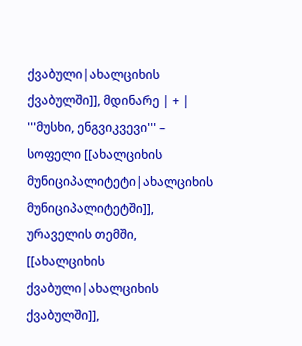ქვაბული|ახალციხის ქვაბულში]], მდინარე | + | '''მუსხი, ენგვიკვევი''' – სოფელი [[ახალციხის მუნიციპალიტეტი|ახალციხის მუნიციპალიტეტში]], ურაველის თემში, [[ახალციხის ქვაბული|ახალციხის ქვაბულში]],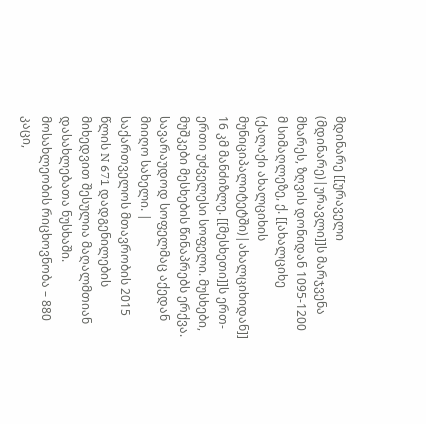მდინარე [[ურაველი (მდინარე)|ურავლი]]ს მარჯვენა მხარეს, ზღვის დონიდან 1095-1200 მ სიმაღლეზე, ქ. [[ახალციხე (ქალაქი ახალციხის მუნიციპალიტეტში)|ახალციხიდან]] 16 კმ მანძიზლე. [[მესხეთი]]ს ერთ-ერთი უძველესი სოფელი. მუსხები, მუშკები მესხების წინაპრებს ერქვა. სავარაუდოდ სოფელმაც აქედან მიიღო სახელი. |
საქართველოს მთავრობის 2015 წლის N 671 დადგენილების მიხედვით შესულია მაღალმთიან დასახლებათა ნუსხაში. მოსახლეობის რიცხოვნობა – 880 კაცი,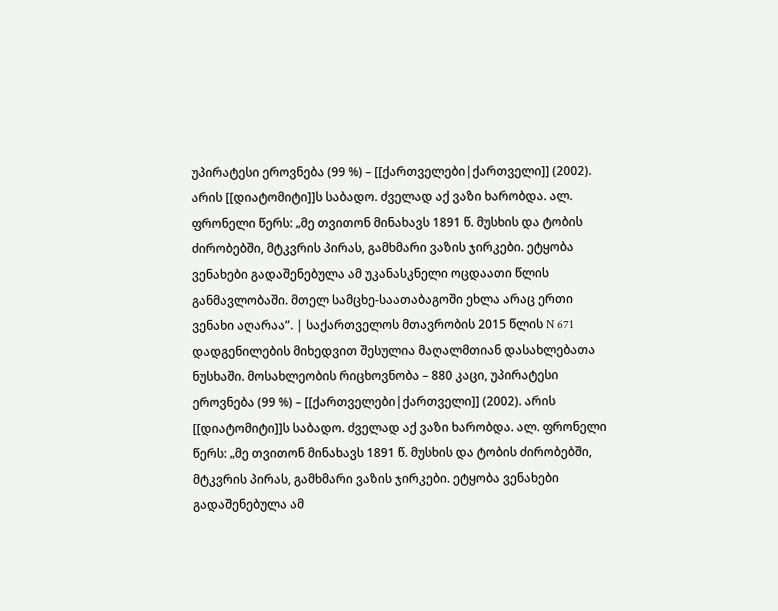უპირატესი ეროვნება (99 %) – [[ქართველები|ქართველი]] (2002). არის [[დიატომიტი]]ს საბადო. ძველად აქ ვაზი ხარობდა. ალ. ფრონელი წერს: „მე თვითონ მინახავს 1891 წ. მუსხის და ტობის ძირობებში, მტკვრის პირას, გამხმარი ვაზის ჯირკები. ეტყობა ვენახები გადაშენებულა ამ უკანასკნელი ოცდაათი წლის განმავლობაში. მთელ სამცხე-საათაბაგოში ეხლა არაც ერთი ვენახი აღარაა”. | საქართველოს მთავრობის 2015 წლის N 671 დადგენილების მიხედვით შესულია მაღალმთიან დასახლებათა ნუსხაში. მოსახლეობის რიცხოვნობა – 880 კაცი, უპირატესი ეროვნება (99 %) – [[ქართველები|ქართველი]] (2002). არის [[დიატომიტი]]ს საბადო. ძველად აქ ვაზი ხარობდა. ალ. ფრონელი წერს: „მე თვითონ მინახავს 1891 წ. მუსხის და ტობის ძირობებში, მტკვრის პირას, გამხმარი ვაზის ჯირკები. ეტყობა ვენახები გადაშენებულა ამ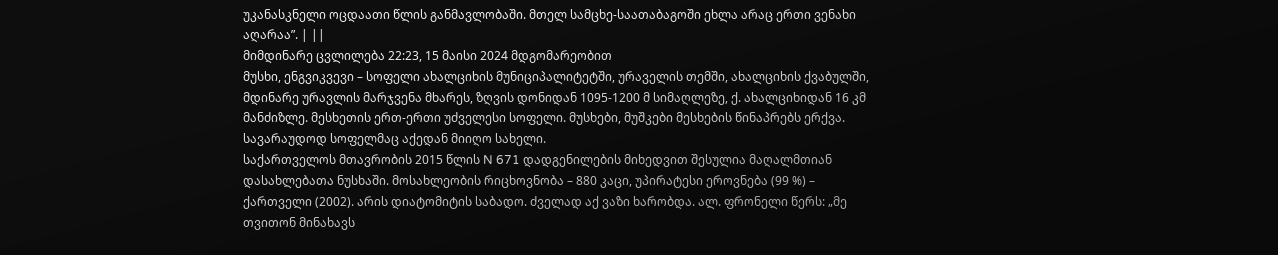უკანასკნელი ოცდაათი წლის განმავლობაში. მთელ სამცხე-საათაბაგოში ეხლა არაც ერთი ვენახი აღარაა”. | ||
მიმდინარე ცვლილება 22:23, 15 მაისი 2024 მდგომარეობით
მუსხი, ენგვიკვევი – სოფელი ახალციხის მუნიციპალიტეტში, ურაველის თემში, ახალციხის ქვაბულში, მდინარე ურავლის მარჯვენა მხარეს, ზღვის დონიდან 1095-1200 მ სიმაღლეზე, ქ. ახალციხიდან 16 კმ მანძიზლე. მესხეთის ერთ-ერთი უძველესი სოფელი. მუსხები, მუშკები მესხების წინაპრებს ერქვა. სავარაუდოდ სოფელმაც აქედან მიიღო სახელი.
საქართველოს მთავრობის 2015 წლის N 671 დადგენილების მიხედვით შესულია მაღალმთიან დასახლებათა ნუსხაში. მოსახლეობის რიცხოვნობა – 880 კაცი, უპირატესი ეროვნება (99 %) – ქართველი (2002). არის დიატომიტის საბადო. ძველად აქ ვაზი ხარობდა. ალ. ფრონელი წერს: „მე თვითონ მინახავს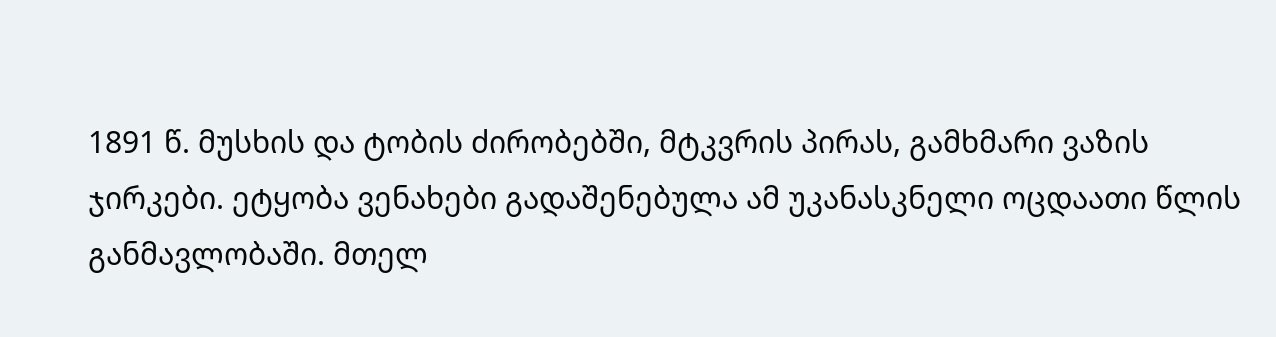1891 წ. მუსხის და ტობის ძირობებში, მტკვრის პირას, გამხმარი ვაზის ჯირკები. ეტყობა ვენახები გადაშენებულა ამ უკანასკნელი ოცდაათი წლის განმავლობაში. მთელ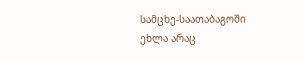სამცხე-საათაბაგოში ეხლა არაც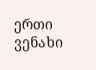ერთი ვენახი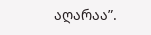აღარაა”.